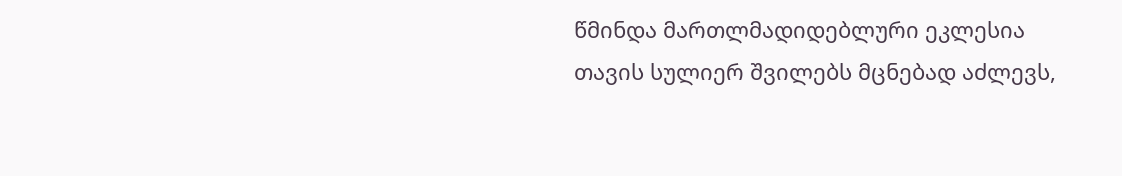წმინდა მართლმადიდებლური ეკლესია თავის სულიერ შვილებს მცნებად აძლევს,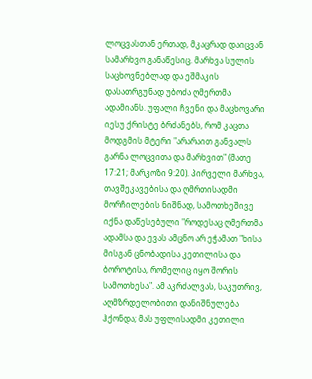ლოცვასთან ერთად, მკაცრად დაიცვან სამარხვო განაწესიც. მარხვა სულის საცხოვნებლად და ეშმაკის დასათრგუნად უბოძა ღმერთმა ადამიანს. უფალი ჩვენი და მაცხოვარი იესუ ქრისტე ბრძანებს, რომ კაცთა მოდგმის მტერი "არარაით განვალს გარნა ლოცვითა და მარხვით" (მათე 17:21; მარკოზი 9:20). პირველი მარხვა, თავშეკავებისა და ღმრთისადმი მორჩილების ნიშნად, სამოთხეშივე იქნა დაწესებული "როდესაც ღმერთმა ადამსა და ევას ამცნო არ ეჭამათ "ხისა მისგან ცნობადისა კეთილისა და ბოროტისა, რომელიც იყო შორის სამოთხესა". ამ აკრძალვას, საკუთრივ, აღმზრდელობითი დანიშნულება ჰქონდა; მას უფლისადმი კეთილი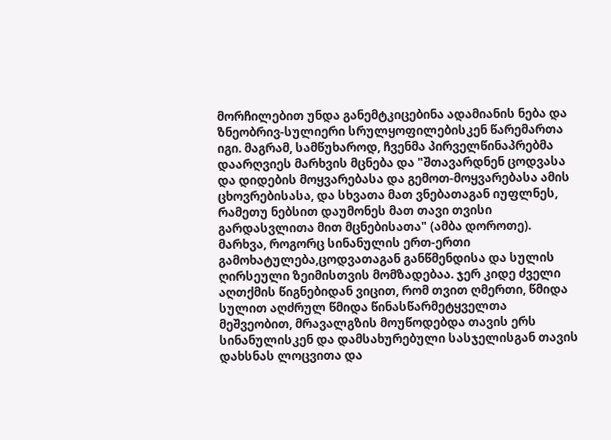მორჩილებით უნდა განემტკიცებინა ადამიანის ნება და ზნეობრივ-სულიერი სრულყოფილებისკენ წარემართა იგი. მაგრამ, სამწუხაროდ, ჩვენმა პირველწინაპრებმა დაარღვიეს მარხვის მცნება და "შთავარდნენ ცოდვასა და დიდების მოყვარებასა და გემოთ-მოყვარებასა ამის ცხოვრებისასა, და სხვათა მათ ვნებათაგან იუფლნეს, რამეთუ ნებსით დაუმონეს მათ თავი თვისი გარდასვლითა მით მცნებისათა" (ამბა დოროთე).
მარხვა, როგორც სინანულის ერთ-ერთი გამოხატულება,ცოდვათაგან განწმენდისა და სულის ღირსეული ზეიმისთვის მომზადებაა. ჯერ კიდე ძველი აღთქმის წიგნებიდან ვიცით, რომ თვით ღმერთი, წმიდა სულით აღძრულ წმიდა წინასწარმეტყველთა მეშვეობით, მრავალგზის მოუწოდებდა თავის ერს სინანულისკენ და დამსახურებული სასჯელისგან თავის დახსნას ლოცვითა და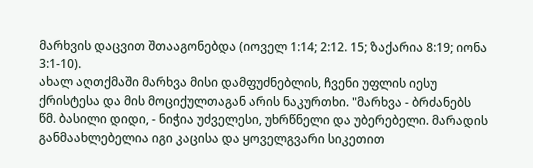მარხვის დაცვით შთააგონებდა (იოველ 1:14; 2:12. 15; ზაქარია 8:19; იონა 3:1-10).
ახალ აღთქმაში მარხვა მისი დამფუძნებლის, ჩვენი უფლის იესუ ქრისტესა და მის მოციქულთაგან არის ნაკურთხი. "მარხვა - ბრძანებს წმ. ბასილი დიდი, - ნიჭია უძველესი, უხრწნელი და უბერებელი. მარადის განმაახლებელია იგი კაცისა და ყოველგვარი სიკეთით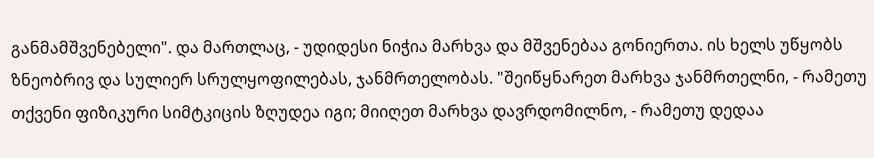განმამშვენებელი". და მართლაც, - უდიდესი ნიჭია მარხვა და მშვენებაა გონიერთა. ის ხელს უწყობს ზნეობრივ და სულიერ სრულყოფილებას, ჯანმრთელობას. "შეიწყნარეთ მარხვა ჯანმრთელნი, - რამეთუ თქვენი ფიზიკური სიმტკიცის ზღუდეა იგი; მიიღეთ მარხვა დავრდომილნო, - რამეთუ დედაა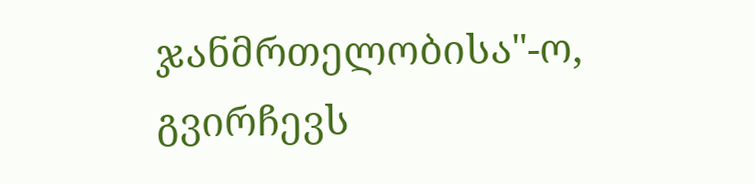ჯანმრთელობისა"-ო, გვირჩევს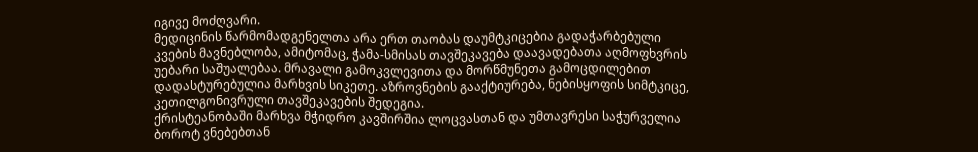იგივე მოძღვარი.
მედიცინის წარმომადგენელთა არა ერთ თაობას დაუმტკიცებია გადაჭარბებული კვების მავნებლობა, ამიტომაც, ჭამა-სმისას თავშეკავება დაავადებათა აღმოფხვრის უებარი საშუალებაა. მრავალი გამოკვლევითა და მორწმუნეთა გამოცდილებით დადასტურებულია მარხვის სიკეთე. აზროვნების გააქტიურება, ნებისყოფის სიმტკიცე, კეთილგონივრული თავშეკავების შედეგია.
ქრისტეანობაში მარხვა მჭიდრო კავშირშია ლოცვასთან და უმთავრესი საჭურველია ბოროტ ვნებებთან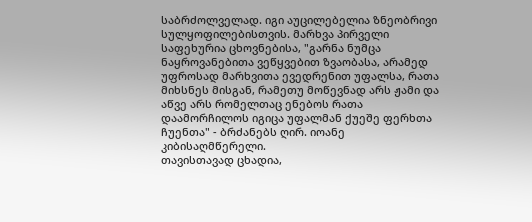საბრძოლველად. იგი აუცილებელია ზნეობრივი სულყოფილებისთვის. მარხვა პირველი საფეხურია ცხოვნებისა, "გარნა ნუმცა ნაყროვანებითა ვეწყვებით ზვაობასა, არამედ უფროსად მარხვითა ევედრენით უფალსა, რათა მიხსნეს მისგან, რამეთუ მოწევნად არს ჟამი და აწვე არს რომელთაც ენებოს რათა დაამორჩილოს იგიცა უფალმან ქუეშე ფერხთა ჩუენთა" - ბრძანებს ღირ. იოანე კიბისაღმწერელი.
თავისთავად ცხადია,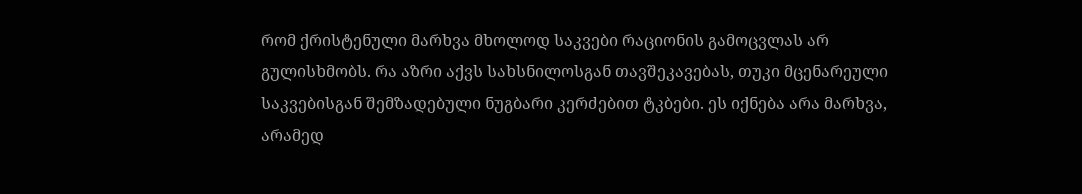რომ ქრისტენული მარხვა მხოლოდ საკვები რაციონის გამოცვლას არ გულისხმობს. რა აზრი აქვს სახსნილოსგან თავშეკავებას, თუკი მცენარეული საკვებისგან შემზადებული ნუგბარი კერძებით ტკბები. ეს იქნება არა მარხვა, არამედ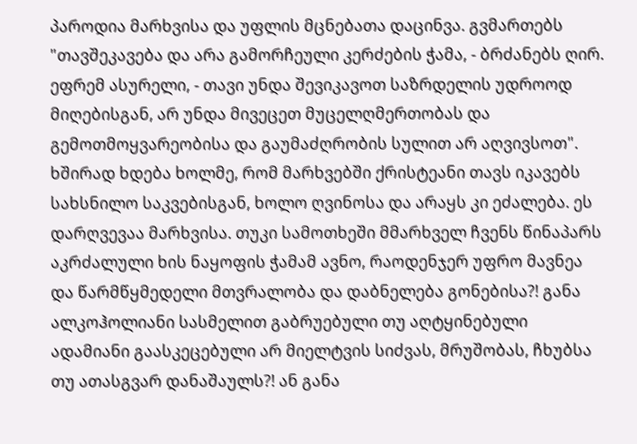პაროდია მარხვისა და უფლის მცნებათა დაცინვა. გვმართებს "თავშეკავება და არა გამორჩეული კერძების ჭამა, - ბრძანებს ღირ. ეფრემ ასურელი, - თავი უნდა შევიკავოთ საზრდელის უდროოდ მიღებისგან, არ უნდა მივეცეთ მუცელღმერთობას და გემოთმოყვარეობისა და გაუმაძღრობის სულით არ აღვივსოთ".
ხშირად ხდება ხოლმე, რომ მარხვებში ქრისტეანი თავს იკავებს სახსნილო საკვებისგან, ხოლო ღვინოსა და არაყს კი ეძალება. ეს დარღვევაა მარხვისა. თუკი სამოთხეში მმარხველ ჩვენს წინაპარს აკრძალული ხის ნაყოფის ჭამამ ავნო, რაოდენჯერ უფრო მავნეა და წარმწყმედელი მთვრალობა და დაბნელება გონებისა?! განა ალკოჰოლიანი სასმელით გაბრუებული თუ აღტყინებული ადამიანი გაასკეცებული არ მიელტვის სიძვას, მრუშობას, ჩხუბსა თუ ათასგვარ დანაშაულს?! ან განა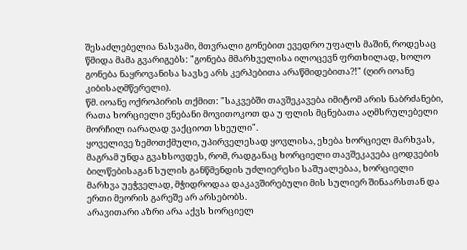შესაძლებელია ნასვამი, მთვრალი გონებით ევედრო უფალს მაშინ, როდესაც წმიდა მამა გვარიგებს: "გონება მმარხველისა ილოცევნ ფრთხილად, ხოლო გონება ნაყროვანისა სავსე არს კერპებითა არაწმიდებითა?!" (ღირ იოანე კიბისაღმწერელი).
წმ. იოანე ოქროპირის თქმით: "საკვებში თავშეკავება იმიტომ არის ნაბრძანები, რათა ხორციელი ვნებანი მოვითოკოთ და უ ფლის მცნებათა აღმსრულებელი მორჩილ იარაღად ვაქციოთ სხეული".
ყოველივე ზემოთქმული, უპირველესად ყოვლისა, ეხება ხორციელ მარხვას, მაგრამ უნდა გვახსოვდეს, რომ, რადგანაც ხორციელი თავშეკავება ცოდვების ბილწებისაგან სულის განწმენდის უძლიერესი საშუალებაა, ხორციელი მარხვა უეჭველად, მჭიდროდაა დაკავშირებული მის სულიერ შინაარსთან და ერთი მეორის გარეშე არ არსებობს.
არავითარი აზრი არა აქვს ხორციელ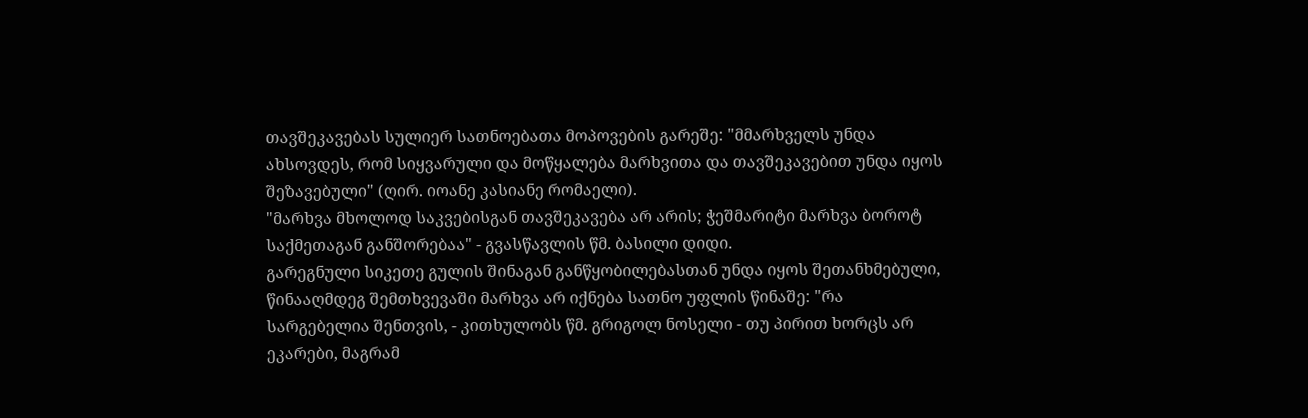თავშეკავებას სულიერ სათნოებათა მოპოვების გარეშე: "მმარხველს უნდა ახსოვდეს, რომ სიყვარული და მოწყალება მარხვითა და თავშეკავებით უნდა იყოს შეზავებული" (ღირ. იოანე კასიანე რომაელი).
"მარხვა მხოლოდ საკვებისგან თავშეკავება არ არის; ჭეშმარიტი მარხვა ბოროტ საქმეთაგან განშორებაა" - გვასწავლის წმ. ბასილი დიდი.
გარეგნული სიკეთე გულის შინაგან განწყობილებასთან უნდა იყოს შეთანხმებული, წინააღმდეგ შემთხვევაში მარხვა არ იქნება სათნო უფლის წინაშე: "რა სარგებელია შენთვის, - კითხულობს წმ. გრიგოლ ნოსელი - თუ პირით ხორცს არ ეკარები, მაგრამ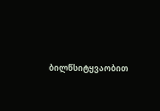ბილწსიტყვაობით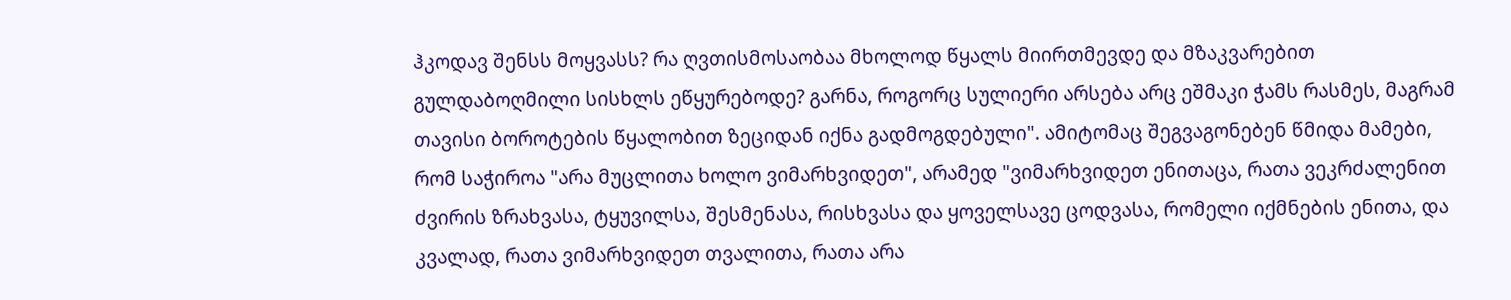ჰკოდავ შენსს მოყვასს? რა ღვთისმოსაობაა მხოლოდ წყალს მიირთმევდე და მზაკვარებით გულდაბოღმილი სისხლს ეწყურებოდე? გარნა, როგორც სულიერი არსება არც ეშმაკი ჭამს რასმეს, მაგრამ თავისი ბოროტების წყალობით ზეციდან იქნა გადმოგდებული". ამიტომაც შეგვაგონებენ წმიდა მამები, რომ საჭიროა "არა მუცლითა ხოლო ვიმარხვიდეთ", არამედ "ვიმარხვიდეთ ენითაცა, რათა ვეკრძალენით ძვირის ზრახვასა, ტყუვილსა, შესმენასა, რისხვასა და ყოველსავე ცოდვასა, რომელი იქმნების ენითა, და კვალად, რათა ვიმარხვიდეთ თვალითა, რათა არა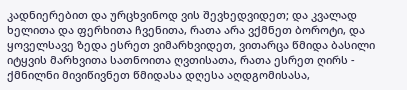კადნიერებით და ურცხვინოდ ვის შევხედვიდეთ; და კვალად ხელითა და ფერხითა ჩვენითა, რათა არა ვქმნეთ ბოროტი, და ყოველსავე ზედა ესრეთ ვიმარხვიდეთ, ვითარცა წმიდა ბასილი იტყვის მარხვითა სათნოითა ღვთისათა, რათა ესრეთ ღირს - ქმნილნი მივიწივნეთ წმიდასა დღესა აღდგომისასა,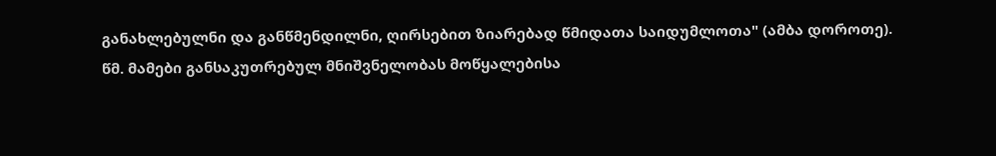განახლებულნი და განწმენდილნი, ღირსებით ზიარებად წმიდათა საიდუმლოთა" (ამბა დოროთე).
წმ. მამები განსაკუთრებულ მნიშვნელობას მოწყალებისა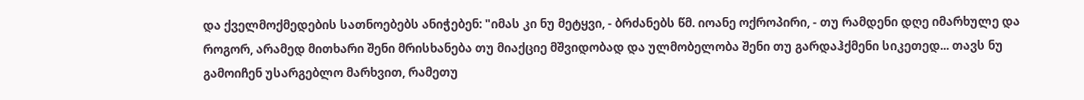და ქველმოქმედების სათნოებებს ანიჭებენ: "იმას კი ნუ მეტყვი, - ბრძანებს წმ. იოანე ოქროპირი, - თუ რამდენი დღე იმარხულე და როგორ, არამედ მითხარი შენი მრისხანება თუ მიაქციე მშვიდობად და ულმობელობა შენი თუ გარდაჰქმენი სიკეთედ... თავს ნუ გამოიჩენ უსარგებლო მარხვით, რამეთუ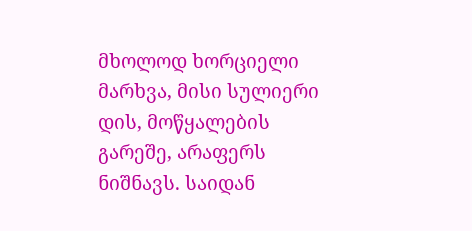მხოლოდ ხორციელი მარხვა, მისი სულიერი დის, მოწყალების გარეშე, არაფერს ნიშნავს. საიდან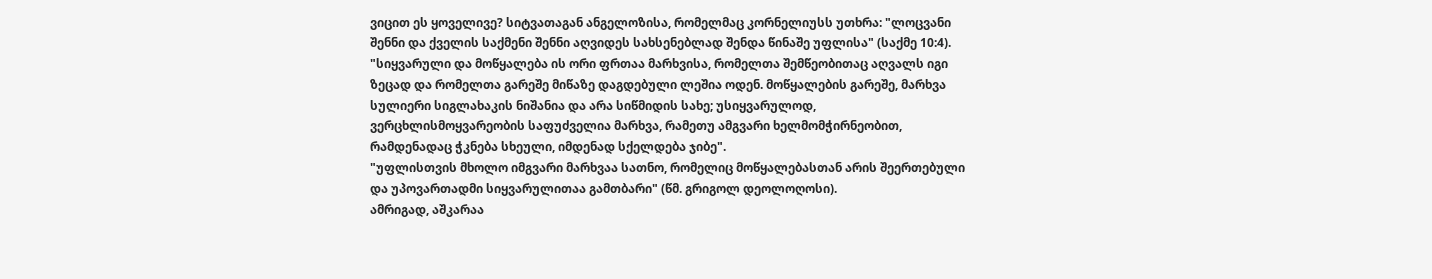ვიცით ეს ყოველივე? სიტვათაგან ანგელოზისა, რომელმაც კორნელიუსს უთხრა: "ლოცვანი შენნი და ქველის საქმენი შენნი აღვიდეს სახსენებლად შენდა წინაშე უფლისა" (საქმე 10:4).
"სიყვარული და მოწყალება ის ორი ფრთაა მარხვისა, რომელთა შემწეობითაც აღვალს იგი ზეცად და რომელთა გარეშე მიწაზე დაგდებული ლეშია ოდენ. მოწყალების გარეშე, მარხვა სულიერი სიგლახაკის ნიშანია და არა სიწმიდის სახე; უსიყვარულოდ, ვერცხლისმოყვარეობის საფუძველია მარხვა, რამეთუ ამგვარი ხელმომჭირნეობით, რამდენადაც ჭკნება სხეული, იმდენად სქელდება ჯიბე".
"უფლისთვის მხოლო იმგვარი მარხვაა სათნო, რომელიც მოწყალებასთან არის შეერთებული და უპოვართადმი სიყვარულითაა გამთბარი" (წმ. გრიგოლ დეოლოღოსი).
ამრიგად, აშკარაა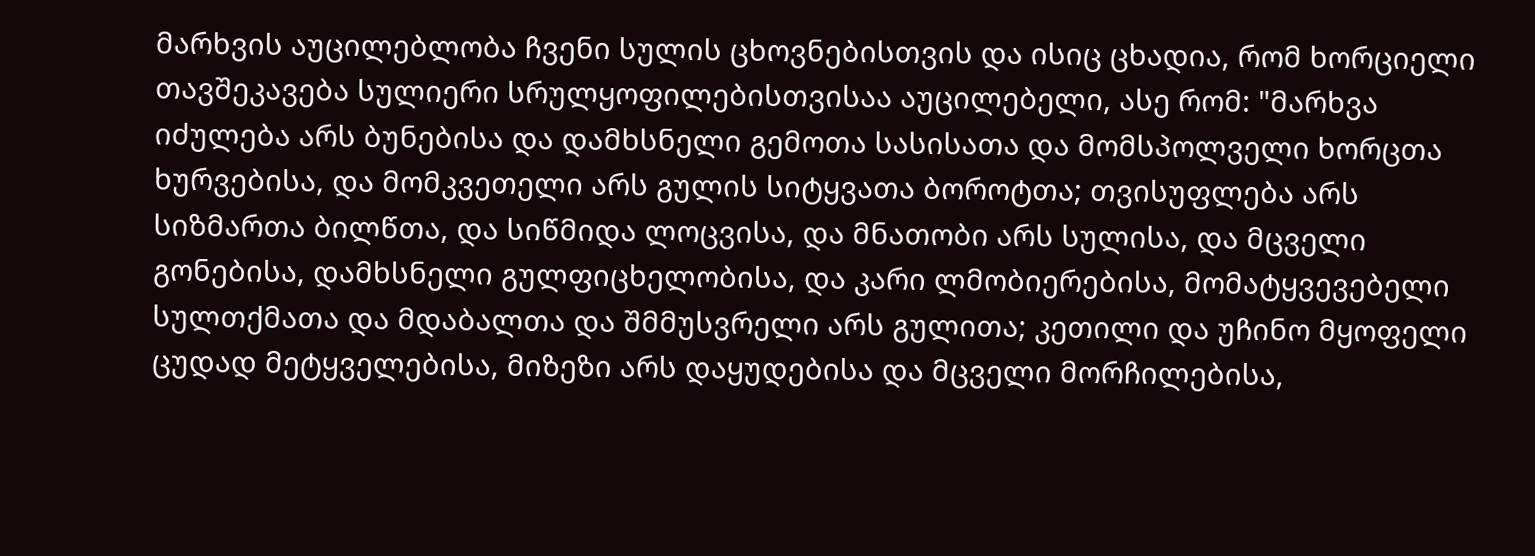მარხვის აუცილებლობა ჩვენი სულის ცხოვნებისთვის და ისიც ცხადია, რომ ხორციელი თავშეკავება სულიერი სრულყოფილებისთვისაა აუცილებელი, ასე რომ: "მარხვა იძულება არს ბუნებისა და დამხსნელი გემოთა სასისათა და მომსპოლველი ხორცთა ხურვებისა, და მომკვეთელი არს გულის სიტყვათა ბოროტთა; თვისუფლება არს სიზმართა ბილწთა, და სიწმიდა ლოცვისა, და მნათობი არს სულისა, და მცველი გონებისა, დამხსნელი გულფიცხელობისა, და კარი ლმობიერებისა, მომატყვევებელი სულთქმათა და მდაბალთა და შმმუსვრელი არს გულითა; კეთილი და უჩინო მყოფელი ცუდად მეტყველებისა, მიზეზი არს დაყუდებისა და მცველი მორჩილებისა,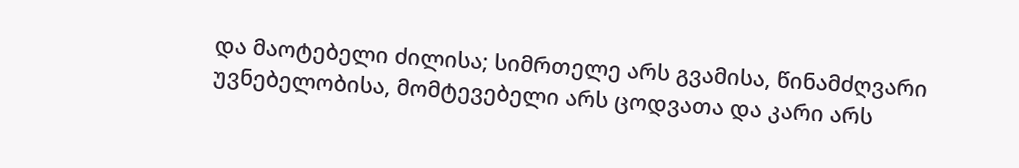და მაოტებელი ძილისა; სიმრთელე არს გვამისა, წინამძღვარი უვნებელობისა, მომტევებელი არს ცოდვათა და კარი არს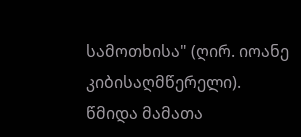სამოთხისა" (ღირ. იოანე კიბისაღმწერელი).
წმიდა მამათა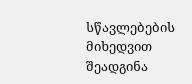სწავლებების მიხედვით შეადგინა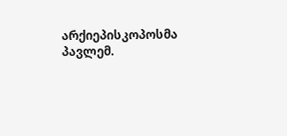არქიეპისკოპოსმა პავლემ.